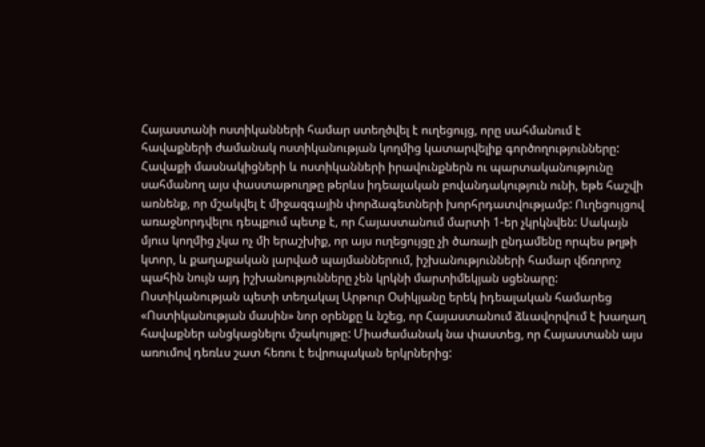Հայաստանի ոստիկանների համար ստեղծվել է ուղեցույց, որը սահմանում է հավաքների ժամանակ ոստիկանության կողմից կատարվելիք գործողությունները: Հավաքի մասնակիցների և ոստիկանների իրավունքներն ու պարտականությունը սահմանող այս փաստաթուղթը թերևս իդեալական բովանդակություն ունի, եթե հաշվի առնենք, որ մշակվել է միջազգային փորձագետների խորհրդատվությամբ: Ուղեցույցով առաջնորդվելու դեպքում պետք է, որ Հայաստանում մարտի 1-եր չկրկնվեն: Սակայն մյուս կողմից չկա ոչ մի երաշխիք, որ այս ուղեցույցը չի ծառայի ընդամենը որպես թղթի կտոր, և քաղաքական լարված պայմաններում, իշխանությունների համար վճռորոշ պահին նույն այդ իշխանությունները չեն կրկնի մարտիմեկյան սցենարը:
Ոստիկանության պետի տեղակալ Արթուր Օսիկյանը երեկ իդեալական համարեց «Ոստիկանության մասին» նոր օրենքը և նշեց, որ Հայաստանում ձևավորվում է խաղաղ հավաքներ անցկացնելու մշակույթը: Միաժամանակ նա փաստեց, որ Հայաստանն այս առումով դեռևս շատ հեռու է եվրոպական երկրներից: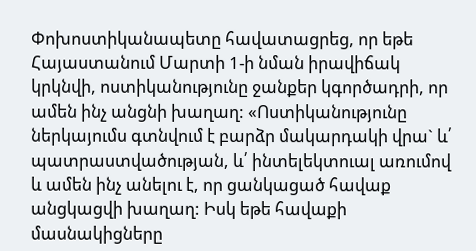Փոխոստիկանապետը հավատացրեց, որ եթե Հայաստանում Մարտի 1-ի նման իրավիճակ կրկնվի, ոստիկանությունը ջանքեր կգործադրի, որ ամեն ինչ անցնի խաղաղ: «Ոստիկանությունը ներկայումս գտնվում է բարձր մակարդակի վրա` և՛ պատրաստվածության, և՛ ինտելեկտուալ առումով և ամեն ինչ անելու է, որ ցանկացած հավաք անցկացվի խաղաղ: Իսկ եթե հավաքի մասնակիցները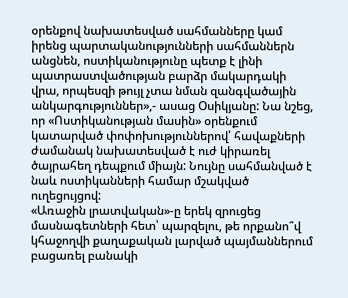օրենքով նախատեսված սահմանները կամ իրենց պարտականությունների սահմաններն անցնեն, ոստիկանությունը պետք է լինի պատրաստվածության բարձր մակարդակի վրա, որպեսզի թույլ չտա նման զանգվածային անկարգություններ»,- ասաց Օսիկյանը: Նա նշեց, որ «Ոստիկանության մասին» օրենքում կատարված փոփոխություններով՝ հավաքների ժամանակ նախատեսված է ուժ կիրառել ծայրահեղ դեպքում միայն: Նույնը սահմանված է նաև ոստիկանների համար մշակված ուղեցույցով:
«Առաջին լրատվական»-ը երեկ զրուցեց մասնագետների հետ՝ պարզելու, թե որքանո՞վ կհաջողվի քաղաքական լարված պայմաններում բացառել բանակի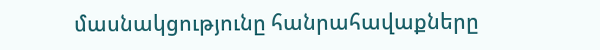մասնակցությունը հանրահավաքները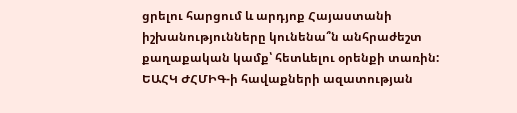ցրելու հարցում և արդյոք Հայաստանի իշխանությունները կունենա՞ն անհրաժեշտ քաղաքական կամք՝ հետևելու օրենքի տառին:
ԵԱՀԿ ԺՀՄԻԳ-ի հավաքների ազատության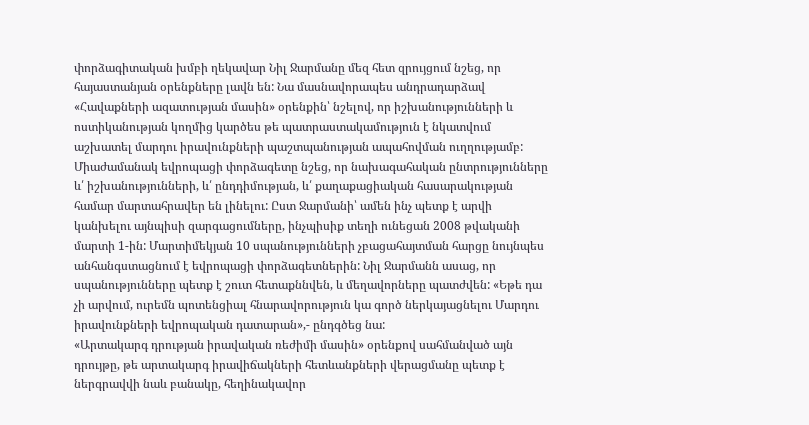փորձագիտական խմբի ղեկավար Նիլ Ջարմանը մեզ հետ զրույցում նշեց, որ հայաստանյան օրենքները լավն են: Նա մասնավորապես անդրադարձավ «Հավաքների ազատության մասին» օրենքին՝ նշելով, որ իշխանությունների և ոստիկանության կողմից կարծես թե պատրաստակամություն է նկատվում աշխատել մարդու իրավունքների պաշտպանության ապահովման ուղղությամբ: Միաժամանակ եվրոպացի փորձագետը նշեց, որ նախագահական ընտրությունները և՛ իշխանությունների, և՛ ընդդիմության, և՛ քաղաքացիական հասարակության համար մարտահրավեր են լինելու: Ըստ Ջարմանի՝ ամեն ինչ պետք է արվի կանխելու այնպիսի զարգացումները, ինչպիսիք տեղի ունեցան 2008 թվականի մարտի 1-ին: Մարտիմեկյան 10 սպանությունների չբացահայտման հարցը նույնպես անհանգստացնում է եվրոպացի փորձագետներին: Նիլ Ջարմանն ասաց, որ սպանությունները պետք է շուտ հետաքննվեն, և մեղավորները պատժվեն: «Եթե դա չի արվում, ուրեմն պոտենցիալ հնարավորություն կա գործ ներկայացնելու Մարդու իրավունքների եվրոպական դատարան»,- ընդգծեց նա:
«Արտակարգ դրության իրավական ռեժիմի մասին» օրենքով սահմանված այն դրույթը, թե արտակարգ իրավիճակների հետևանքների վերացմանը պետք է ներգրավվի նաև բանակը, հեղինակավոր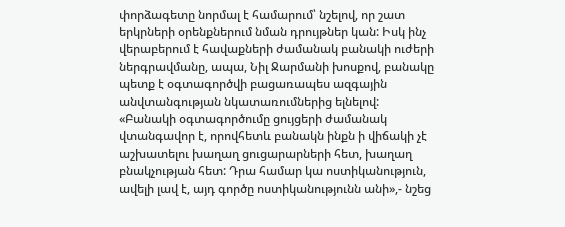փորձագետը նորմալ է համարում՝ նշելով, որ շատ երկրների օրենքներում նման դրույթներ կան: Իսկ ինչ վերաբերում է հավաքների ժամանակ բանակի ուժերի ներգրավմանը, ապա, Նիլ Ջարմանի խոսքով, բանակը պետք է օգտագործվի բացառապես ազգային անվտանգության նկատառումներից ելնելով: «Բանակի օգտագործումը ցույցերի ժամանակ վտանգավոր է, որովհետև բանակն ինքն ի վիճակի չէ աշխատելու խաղաղ ցուցարարների հետ, խաղաղ բնակչության հետ: Դրա համար կա ոստիկանություն, ավելի լավ է, այդ գործը ոստիկանությունն անի»,- նշեց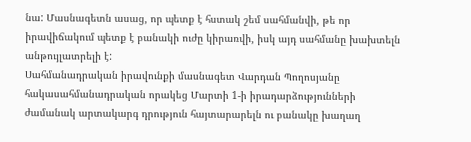նա: Մասնագետն ասաց, որ պետք է հստակ շեմ սահմանվի, թե որ իրավիճակում պետք է բանակի ուժը կիրառվի, իսկ այդ սահմանը խախտելն անթույլատրելի է:
Սահմանադրական իրավունքի մասնագետ Վարդան Պողոսյանը հակասահմանադրական որակեց Մարտի 1-ի իրադարձությունների ժամանակ արտակարգ դրություն հայտարարելն ու բանակը խաղաղ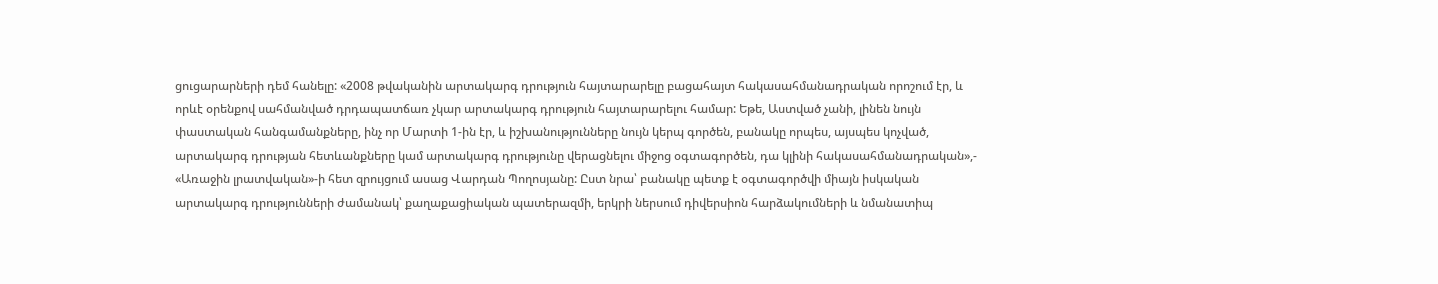ցուցարարների դեմ հանելը: «2008 թվականին արտակարգ դրություն հայտարարելը բացահայտ հակասահմանադրական որոշում էր, և որևէ օրենքով սահմանված դրդապատճառ չկար արտակարգ դրություն հայտարարելու համար: Եթե, Աստված չանի, լինեն նույն փաստական հանգամանքները, ինչ որ Մարտի 1-ին էր, և իշխանությունները նույն կերպ գործեն, բանակը որպես, այսպես կոչված, արտակարգ դրության հետևանքները կամ արտակարգ դրությունը վերացնելու միջոց օգտագործեն, դա կլինի հակասահմանադրական»,- «Առաջին լրատվական»-ի հետ զրույցում ասաց Վարդան Պողոսյանը: Ըստ նրա՝ բանակը պետք է օգտագործվի միայն իսկական արտակարգ դրությունների ժամանակ՝ քաղաքացիական պատերազմի, երկրի ներսում դիվերսիոն հարձակումների և նմանատիպ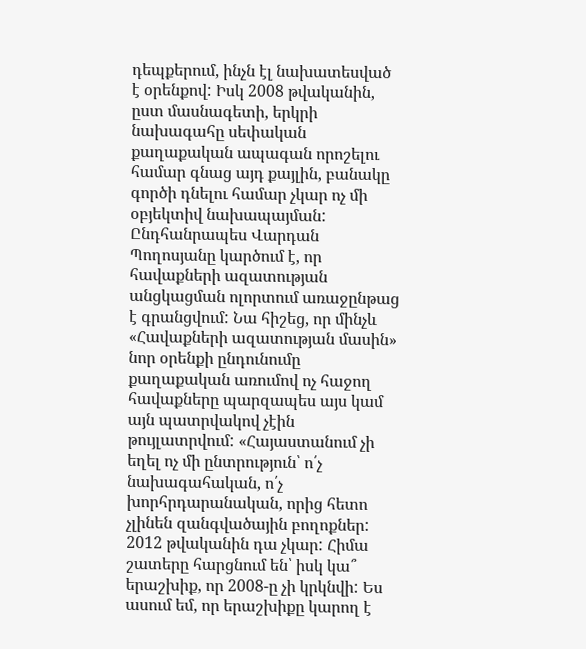դեպքերում, ինչն էլ նախատեսված է օրենքով: Իսկ 2008 թվականին, ըստ մասնագետի, երկրի նախագահը սեփական քաղաքական ապագան որոշելու համար գնաց այդ քայլին, բանակը գործի դնելու համար չկար ոչ մի օբյեկտիվ նախապայման: Ընդհանրապես Վարդան Պողոսյանը կարծում է, որ հավաքների ազատության անցկացման ոլորտում առաջընթաց է գրանցվում: Նա հիշեց, որ մինչև «Հավաքների ազատության մասին» նոր օրենքի ընդունումը քաղաքական առումով ոչ հաջող հավաքները պարզապես այս կամ այն պատրվակով չէին թույլատրվում: «Հայաստանում չի եղել ոչ մի ընտրություն՝ ո՛չ նախագահական, ո՛չ խորհրդարանական, որից հետո չլինեն զանգվածային բողոքներ: 2012 թվականին դա չկար: Հիմա շատերը հարցնում են՝ իսկ կա՞ երաշխիք, որ 2008-ը չի կրկնվի: Ես ասում եմ, որ երաշխիքը կարող է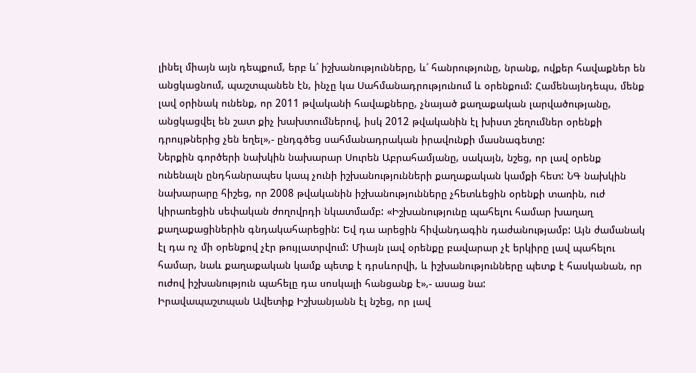լինել միայն այն դեպքում, երբ և՛ իշխանությունները, և՛ հանրությունը, նրանք, ովքեր հավաքներ են անցկացնում, պաշտպանեն էն, ինչը կա Սահմանադրությունում և օրենքում: Համենայնդեպս, մենք լավ օրինակ ունենք, որ 2011 թվականի հավաքները, չնայած քաղաքական լարվածությանը, անցկացվել են շատ քիչ խախտումներով, իսկ 2012 թվականին էլ խիստ շեղումներ օրենքի դրույթներից չեն եղել»,- ընդգծեց սահմանադրական իրավունքի մասնագետը:
Ներքին գործերի նախկին նախարար Սուրեն Աբրահամյանը, սակայն, նշեց, որ լավ օրենք ունենալն ընդհանրապես կապ չունի իշխանությունների քաղաքական կամքի հետ: ՆԳ նախկին նախարարը հիշեց, որ 2008 թվականին իշխանությունները չհետևեցին օրենքի տառին, ուժ կիրառեցին սեփական ժողովրդի նկատմամբ: «Իշխանությունը պահելու համար խաղաղ քաղաքացիներին գնդակահարեցին: Եվ դա արեցին հիվանդագին դաժանությամբ: Այն ժամանակ էլ դա ոչ մի օրենքով չէր թույլատրվում: Միայն լավ օրենքը բավարար չէ երկիրը լավ պահելու համար, նաև քաղաքական կամք պետք է դրսևորվի, և իշխանությունները պետք է հասկանան, որ ուժով իշխանություն պահելը դա սոսկալի հանցանք է»,- ասաց նա:
Իրավապաշտպան Ավետիք Իշխանյանն էլ նշեց, որ լավ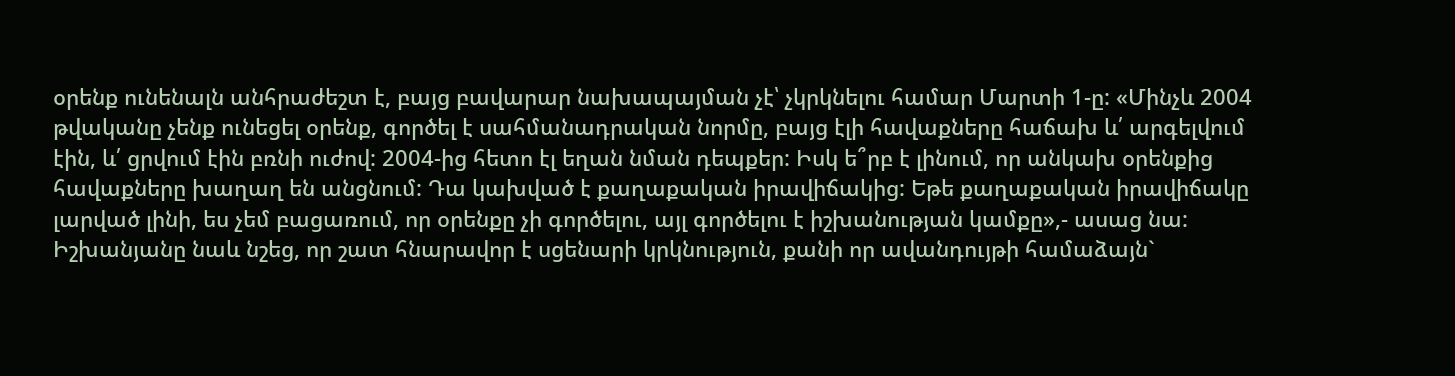օրենք ունենալն անհրաժեշտ է, բայց բավարար նախապայման չէ՝ չկրկնելու համար Մարտի 1-ը: «Մինչև 2004 թվականը չենք ունեցել օրենք, գործել է սահմանադրական նորմը, բայց էլի հավաքները հաճախ և՛ արգելվում էին, և՛ ցրվում էին բռնի ուժով: 2004-ից հետո էլ եղան նման դեպքեր: Իսկ ե՞րբ է լինում, որ անկախ օրենքից հավաքները խաղաղ են անցնում: Դա կախված է քաղաքական իրավիճակից: Եթե քաղաքական իրավիճակը լարված լինի, ես չեմ բացառում, որ օրենքը չի գործելու, այլ գործելու է իշխանության կամքը»,- ասաց նա: Իշխանյանը նաև նշեց, որ շատ հնարավոր է սցենարի կրկնություն, քանի որ ավանդույթի համաձայն`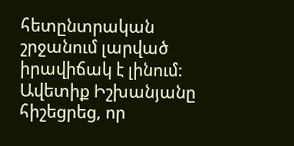հետընտրական շրջանում լարված իրավիճակ է լինում: Ավետիք Իշխանյանը հիշեցրեց, որ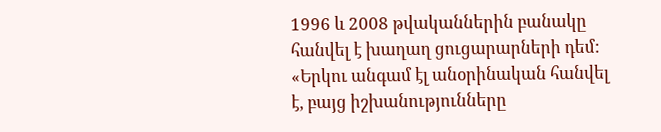1996 և 2008 թվականներին բանակը հանվել է խաղաղ ցուցարարների դեմ: «Երկու անգամ էլ անօրինական հանվել է, բայց իշխանությունները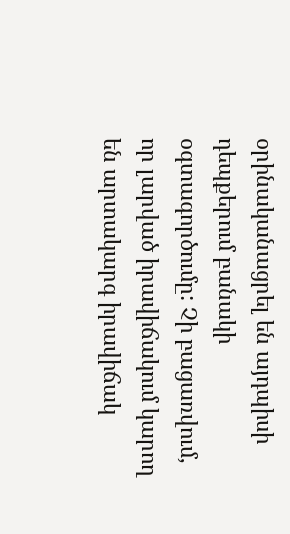օրինականացրել են այդպիսի դեպքերում բանակի օգտագործումը: Չի բացառվում, որ լարված իրավիճակում կարող են արտակարգ իրավիճակ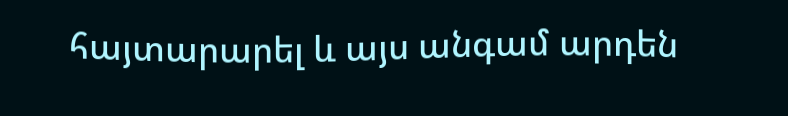հայտարարել և այս անգամ արդեն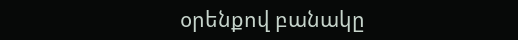օրենքով բանակը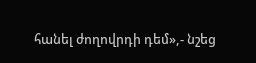հանել ժողովրդի դեմ»,- նշեց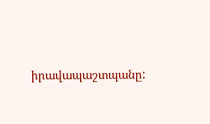իրավապաշտպանը: